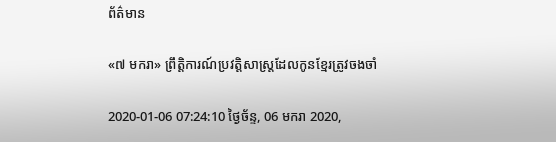ព័ត៌មាន

«៧ មករា» ព្រឹត្តិការណ៍ប្រវត្តិសាស្ត្រដែលកូនខ្មែរត្រូវចងចាំ

2020-01-06 07:24:10 ថ្ងៃច័ន្ទ, 06 មករា 2020,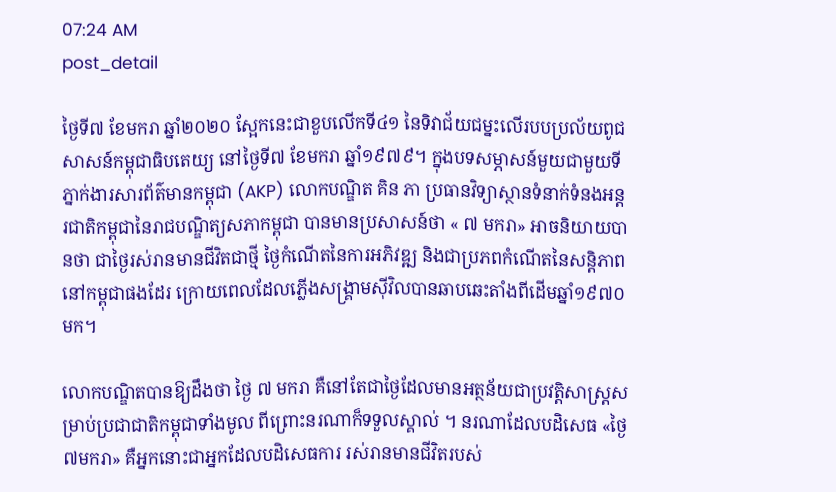07:24 AM
post_detail

ថ្ងៃទី៧ ខែមករា ឆ្នាំ២០២០ ស្អែកនេះជាខួបលើកទី៤១ នៃទិវាជ័យជម្នះលើរបបប្រល័យពូជសាសន៍កម្ពុជាធិបតេយ្យ នៅថ្ងៃទី៧ ខែមករា ឆ្នាំ១៩៧៩។ ក្នុងបទសម្ភាសន៍មួយជាមួយទីភ្នាក់ងារសារព័ត៌មានកម្ពុជា (AKP) លោកបណ្ឌិត គិន ភា ប្រធានវិទ្យាស្ថានទំនាក់ទំនងអន្តរជាតិកម្ពុជានៃរាជបណ្ឌិត្យសភាកម្ពុជា បានមានប្រសាសន៍ថា « ៧ មករា» អាចនិយាយបានថា ជាថ្ងៃរស់រានមានជីវិតជាថ្មី ថ្ងៃកំណើតនៃការអភិវឌ្ឍ និងជាប្រភពកំណើតនៃសន្តិភាពនៅកម្ពុជាផងដែរ ក្រោយពេលដែលភ្លើងសង្រ្គាមស៊ីវិលបានឆាបឆេះតាំងពីដើមឆ្នាំ១៩៧០ មក។

លោកបណ្ឌិតបានឱ្យដឹងថា ថ្ងៃ ៧ មករា គឺនៅតែជាថ្ងៃដែលមានអត្ថន័យជាប្រវត្តិសាស្រ្តសម្រាប់ប្រជាជាតិកម្ពុជាទាំងមូល ពីព្រោះនរណាក៏ទទួលស្គាល់ ។ នរណាដែលបដិសេធ «ថ្ងៃ៧មករា» គឺអ្នកនោះជាអ្នកដែលបដិសេធការ រស់រានមានជីវិតរបស់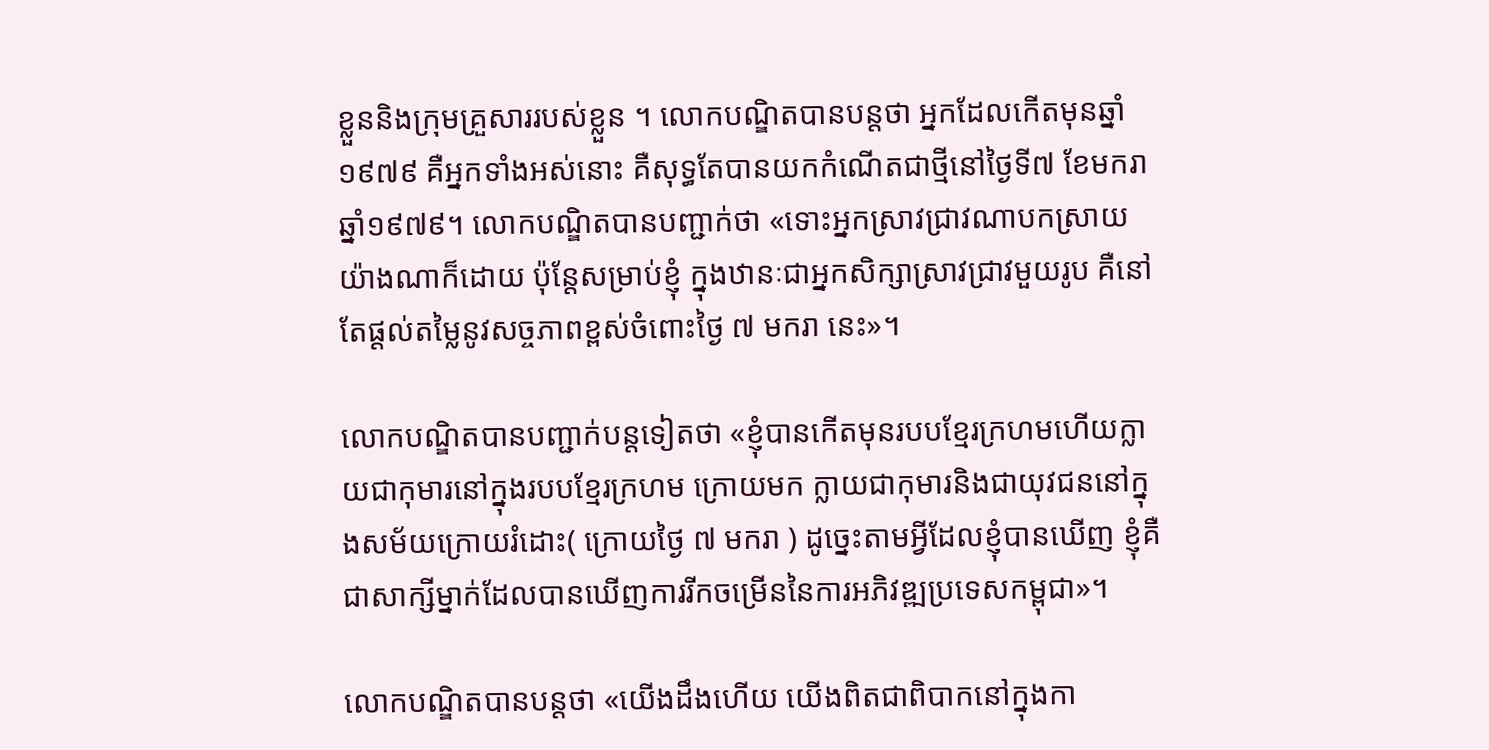ខ្លួននិងក្រុមគ្រួសាររបស់ខ្លួន ។ លោកបណ្ឌិតបានបន្តថា អ្នកដែលកើតមុនឆ្នាំ១៩៧៩ គឺអ្នកទាំងអស់នោះ គឺសុទ្ធតែបានយកកំណើតជាថ្មីនៅថ្ងៃទី៧ ខែមករា ឆ្នាំ១៩៧៩។ លោកបណ្ឌិតបានបញ្ជាក់ថា «ទោះអ្នកសា្រវជ្រាវណាបកស្រាយយ៉ាងណាក៏ដោយ ប៉ុន្តែសម្រាប់ខ្ញុំ ក្នុងឋានៈជាអ្នកសិក្សាស្រាវជ្រាវមួយរូប គឺនៅតែផ្តល់តម្លៃនូវសច្ចភាពខ្ពស់ចំពោះថ្ងៃ ៧ មករា នេះ»។

លោកបណ្ឌិតបានបញ្ជាក់បន្តទៀតថា «ខ្ញុំបានកើតមុនរបបខ្មែរក្រហមហើយក្លាយជាកុមារនៅក្នុងរបបខ្មែរក្រហម ក្រោយមក ក្លាយជាកុមារនិងជាយុវជននៅក្នុងសម័យក្រោយរំដោះ( ក្រោយថ្ងៃ ៧ មករា ) ដូច្នេះតាមអ្វីដែលខ្ញុំបានឃើញ ខ្ញុំគឺជាសាក្សីម្នាក់ដែលបានឃើញការរីកចម្រើននៃការអភិវឌ្ឍប្រទេសកម្ពុជា»។

លោកបណ្ឌិតបានបន្តថា «យើងដឹងហើយ យើងពិតជាពិបាកនៅក្នុងកា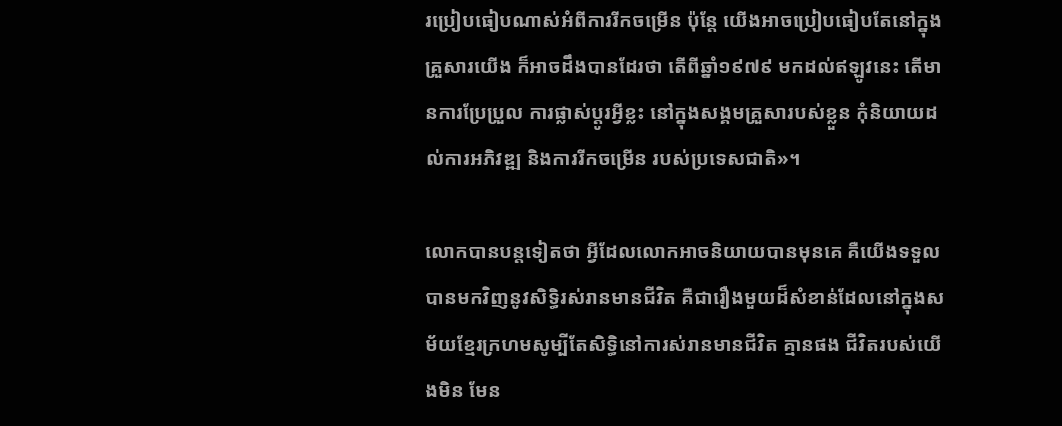រប្រៀបធៀបណាស់អំពីការរីកចម្រើន ប៉ុន្តែ យើងអាចប្រៀបធៀបតែនៅក្នុងគ្រួសារយើង ក៏អាចដឹងបានដែរថា តើពីឆ្នាំ១៩៧៩ មកដល់ឥឡូវនេះ តើមានការប្រែប្រួល ការផ្លាស់ប្តូរអ្វីខ្លះ នៅក្នុងសង្គមគ្រួសារបស់ខ្លួន កុំនិយាយដល់ការអភិវឌ្ឍ និងការរីកចម្រើន របស់ប្រទេសជាតិ»។

លោកបានបន្តទៀតថា អ្វីដែលលោកអាចនិយាយបានមុនគេ គឺយើងទទួលបានមកវិញនូវសិទ្ធិរស់រានមានជីវិត គឺជារឿងមួយដ៏សំខាន់ដែលនៅក្នុងសម័យខ្មែរក្រហមសូម្បីតែសិទ្ធិនៅការស់រានមានជីវិត គ្មានផង ជីវិតរបស់យើងមិន មែន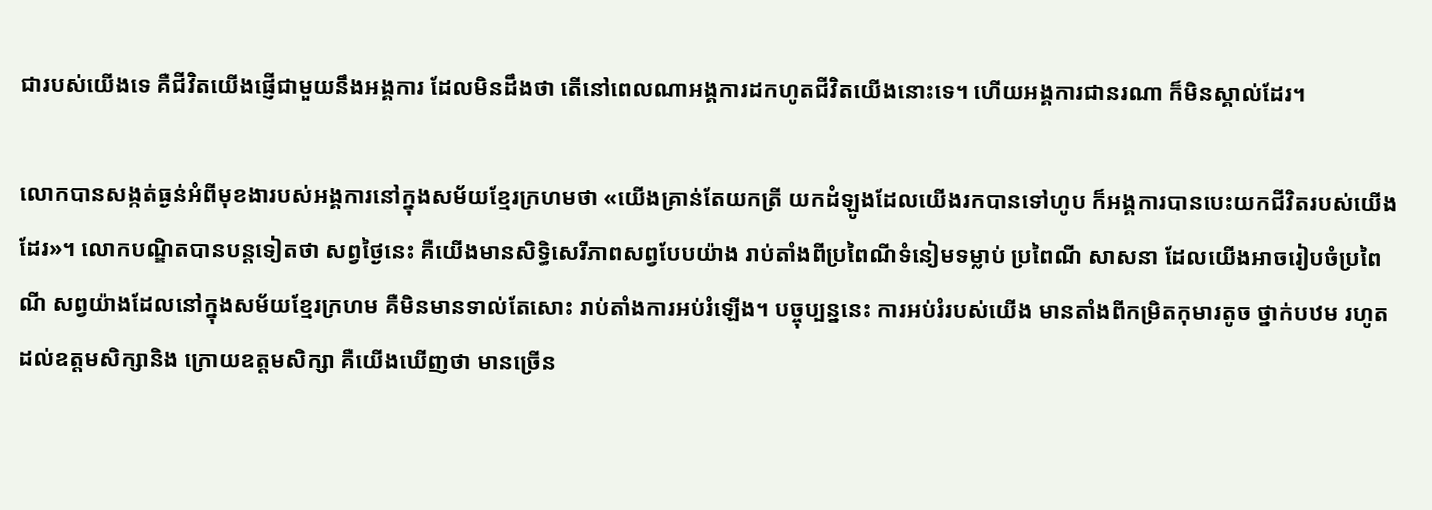ជារបស់យើងទេ គឺជីវិតយើងផ្ញើជាមួយនឹងអង្គការ ដែលមិនដឹងថា តើនៅពេលណាអង្គការដកហូតជីវិតយើងនោះទេ។ ហើយអង្គការជានរណា ក៏មិនស្គាល់ដែរ។

លោកបានសង្កត់ធ្ងន់អំពីមុខងារបស់អង្គការនៅក្នុងសម័យខ្មែរក្រហមថា «យើងគ្រាន់តែយកត្រី យកដំឡូងដែលយើងរកបានទៅហូប ក៏អង្គការបានបេះយកជីវិតរបស់យើងដែរ»។ លោកបណ្ឌិតបានបន្តទៀតថា សព្វថ្ងៃនេះ គឺយើងមានសិទ្ធិសេរីភាពសព្វបែបយ៉ាង រាប់តាំងពីប្រពៃណីទំនៀមទម្លាប់ ប្រពៃណី សាសនា ដែលយើងអាចរៀបចំប្រពៃណី សព្វយ៉ាងដែលនៅក្នុងសម័យខ្មែរក្រហម គឺមិនមានទាល់តែសោះ រាប់តាំងការអប់រំឡើង។ បច្ចុប្បន្ននេះ ការអប់រំរបស់យើង មានតាំងពីកម្រិតកុមារតូច ថ្នាក់បឋម រហូតដល់ឧត្តមសិក្សានិង ក្រោយឧត្តមសិក្សា គឺយើងឃើញថា មានច្រើន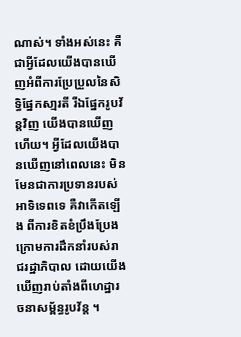ណាស់។ ទាំងអស់នេះ គឺជាអ្វីដែលយើងបានឃើញអំពីការប្រែប្រួលនៃសិទ្ធិផ្នែកសា្មរតី រីឯផ្នែករូបវ័ន្តវិញ យើងបានឃើញហើយ។ អ្វីដែលយើងបានឃើញនៅពេលនេះ មិនមែនជាការប្រទានរបស់អាទិទេពទេ គឺវាកើតឡើង ពីការខិតខំប្រឹងប្រែង ក្រោមការដឹកនាំរបស់រាជរដ្ឋាភិបាល ដោយយើងឃើញរាប់តាំងពីហេដ្ឋារចនាសម្ព័ន្ធរូបវ័ន្ត ។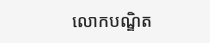លោកបណ្ឌិត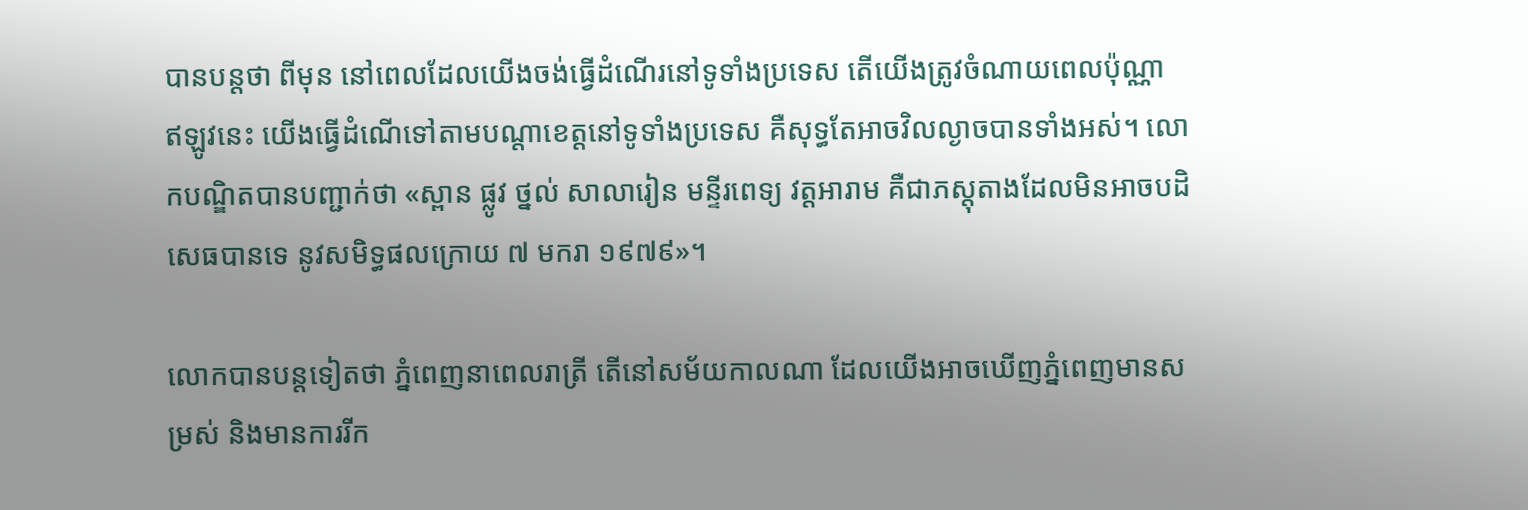បានបន្តថា ពីមុន នៅពេលដែលយើងចង់ធ្វើដំណើរនៅទូទាំងប្រទេស តើយើងត្រូវចំណាយពេលប៉ុណ្ណា ឥឡូវនេះ យើងធ្វើដំណើទៅតាមបណ្តាខេត្តនៅទូទាំងប្រទេស គឺសុទ្ធតែអាចវិលល្ងាចបានទាំងអស់។ លោកបណ្ឌិតបានបញ្ជាក់ថា «ស្ពាន ផ្លូវ ថ្នល់ សាលារៀន មន្ទីរពេទ្យ វត្តអារាម គឺជាភស្តុតាងដែលមិនអាចបដិសេធបានទេ នូវសមិទ្ធផលក្រោយ ៧ មករា ១៩៧៩»។

លោកបានបន្តទៀតថា ភ្នំពេញនាពេលរាត្រី តើនៅសម័យកាលណា ដែលយើងអាចឃើញភ្នំពេញមានសម្រស់ និងមានការរីក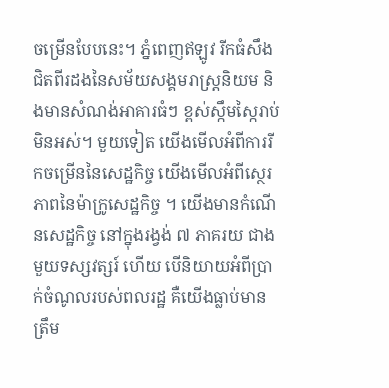ចម្រើនបែបនេះ។ ភ្នំពេញឥឡូវ រីកធំសឹងជិតពីរដងនៃសម័យសង្គមរាស្ត្រនិយម និងមានសំណង់អាគារធំៗ ខ្ពស់ស្កឹមស្កៃរាប់មិនអស់។ មួយទៀត យើងមើលអំពីការរីកចម្រើននៃសេដ្ឋកិច្ច យើងមើលអំពីស្ថេរភាពនៃម៉ាក្រូសេដ្ឋកិច្ច ។ យើងមានកំណើនសេដ្ឋកិច្ច នៅក្នុងរង្វង់ ៧ ភាគរយ ជាងមួយទស្សវត្សរ៍ ហើយ បើនិយាយអំពីប្រាក់ចំណូលរបស់ពលរដ្ឋ គឺយើងធ្លាប់មានត្រឹម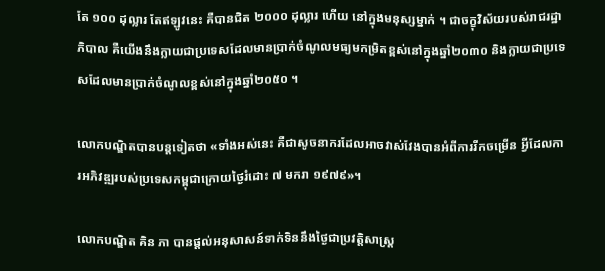តែ ១០០ ដុល្លារ តែឥឡូវនេះ គឺបានជិត ២០០០ ដុល្លារ ហើយ នៅក្នុងមនុស្សម្នាក់ ។ ជាចក្ខុវិស័យរបស់រាជរដ្ឋាភិបាល គឺយើងនឹងក្លាយជាប្រទេសដែលមានប្រាក់ចំណូលមធ្យមកម្រិតខ្ពស់នៅក្នុងឆ្នាំ២០៣០ និងក្លាយជាប្រទេសដែលមានប្រាក់ចំណូលខ្ពស់នៅក្នុងឆ្នាំ២០៥០ ។

លោកបណ្ឌិតបានបន្តទៀតថា «ទាំងអស់នេះ គឺជាសូចនាករដែលអាចវាស់វែងបានអំពីការរីកចម្រើន អ្វីដែលការអភិវឌ្ឍរបស់ប្រទេសកម្ពុជាក្រោយថ្ងៃរំដោះ ៧ មករា ១៩៧៩»។

លោកបណ្ឌិត គិន ភា បានផ្តល់អនុសាសន៍ទាក់ទិននឹងថ្ងៃជាប្រវត្តិសាស្រ្ត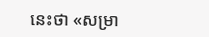នេះថា «សម្រា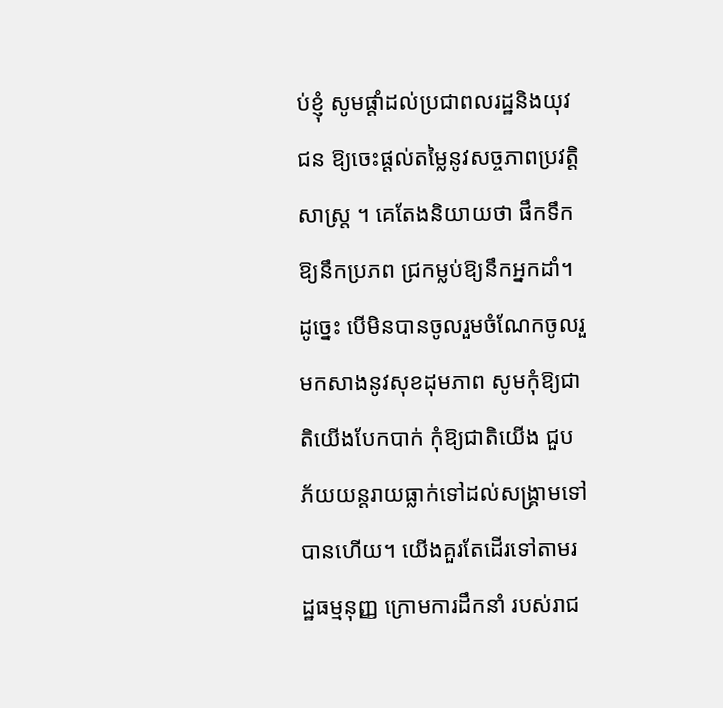ប់ខ្ញុំ សូមផ្តាំដល់ប្រជាពលរដ្ឋនិងយុវជន ឱ្យចេះផ្តល់តម្លៃនូវសច្ចភាពប្រវត្តិសាស្រ្ត ។ គេតែងនិយាយថា ផឹកទឹកឱ្យនឹកប្រភព ជ្រកម្លប់ឱ្យនឹកអ្នកដាំ។ ដូច្នេះ បើមិនបានចូលរួមចំណែកចូលរួមកសាងនូវសុខដុមភាព សូមកុំឱ្យជាតិយើងបែកបាក់ កុំឱ្យជាតិយើង ជួប ភ័យយន្តរាយធ្លាក់ទៅដល់សង្រ្គាមទៅបានហើយ។ យើងគួរតែដើរទៅតាមរដ្ឋធម្មនុញ្ញ ក្រោមការដឹកនាំ របស់រាជ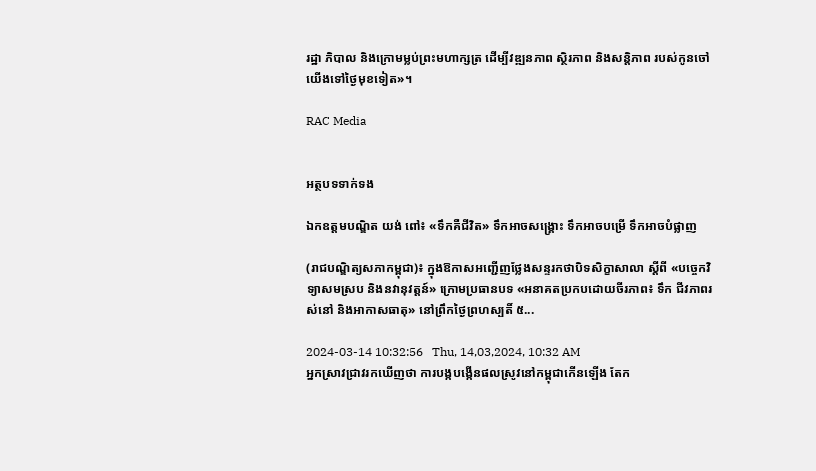រដ្ឋា ភិបាល និងក្រោមម្លប់ព្រះមហាក្សត្រ ដើម្បីវឌ្ឍនភាព ស្ថិរភាព និងសន្តិភាព របស់កូនចៅយើងទៅថ្ងៃមុខទៀត»។

RAC Media


អត្ថបទទាក់ទង

ឯកឧត្ដមបណ្ឌិត យង់ ពៅ៖ «ទឹកគឺជីវិត» ទឹកអាចសង្គ្រោះ ទឹកអាចបម្រើ ទឹកអាចបំផ្លាញ

(រាជបណ្ឌិត្យសភាកម្ពុជា)៖ ក្នុងឱកាសអញ្ជើញថ្លែងសន្ទរកថាបិទសិក្ខាសាលា ស្ដីពី «បច្ចេកវិទ្យាសមស្រប និងនវានុវត្តន៍» ក្រោមប្រធានបទ «អនាគតប្រកបដោយចីរភាព៖ ទឹក ជីវភាពរស់នៅ និងអាកាសធាតុ» នៅព្រឹកថ្ងៃព្រហស្បតិ៍ ៥...

2024-03-14 10:32:56   Thu, 14,03,2024, 10:32 AM
អ្នកស្រាវជ្រាវរកឃើញថា ការបង្កបង្កើនផលស្រូវនៅកម្ពុជាកើនឡើង តែក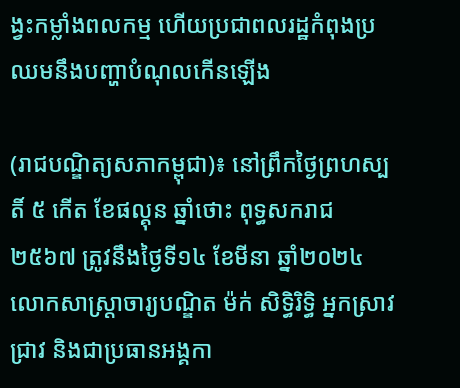ង្វះកម្លាំងពលកម្ម ហើយប្រជាពលរដ្ឋកំពុងប្រឈមនឹងបញ្ហាបំណុលកើនឡើង

(រាជបណ្ឌិត្យសភាកម្ពុជា)៖ នៅព្រឹកថ្ងៃព្រហស្បតិ៍ ៥ កើត ខែផល្គុន ឆ្នាំថោះ ពុទ្ធសករាជ ២៥៦៧ ត្រូវនឹងថ្ងៃទី១៤ ខែមីនា ឆ្នាំ២០២៤ លោកសាស្ត្រាចារ្យបណ្ឌិត ម៉ក់ សិទ្ធិរិទ្ធិ អ្នកស្រាវជ្រាវ និងជាប្រធានអង្គកា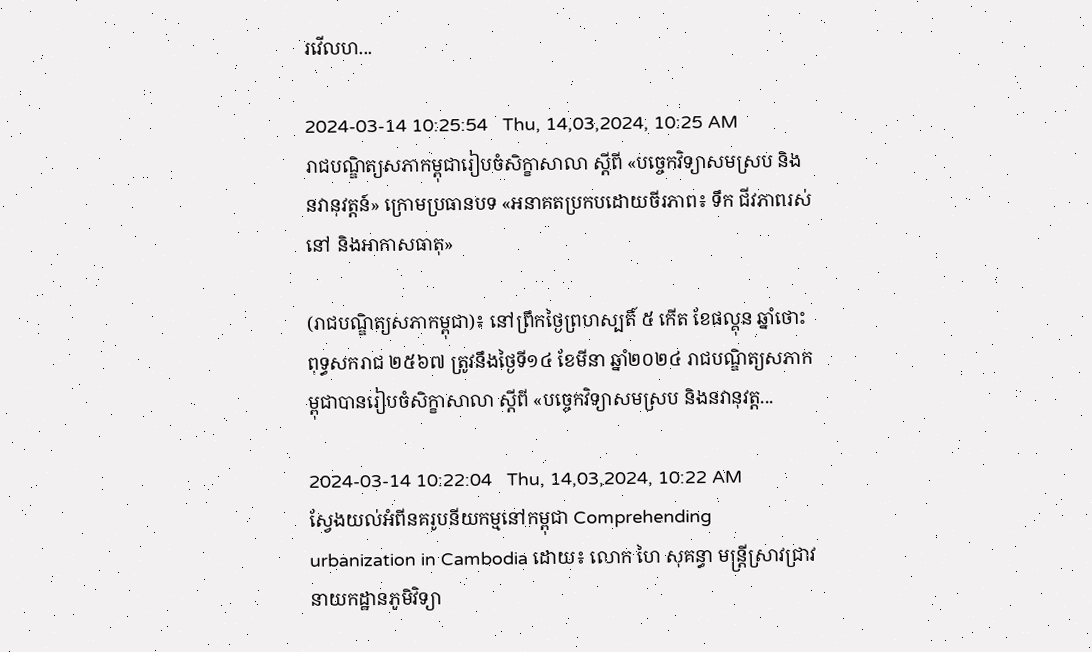រវើលហ...

2024-03-14 10:25:54   Thu, 14,03,2024, 10:25 AM
រាជបណ្ឌិត្យសភាកម្ពុជារៀបចំសិក្ខាសាលា ស្ដីពី «បច្ចេកវិទ្យាសមស្រប និងនវានុវត្តន៍» ក្រោមប្រធានបទ «អនាគតប្រកបដោយចីរភាព៖ ទឹក ជីវភាពរស់នៅ និងអាកាសធាតុ»

(រាជបណ្ឌិត្យសភាកម្ពុជា)៖ នៅព្រឹកថ្ងៃព្រហស្បតិ៍ ៥ កើត ខែផល្គុន ឆ្នាំថោះ ពុទ្ធសករាជ ២៥៦៧ ត្រូវនឹងថ្ងៃទី១៤ ខែមីនា ឆ្នាំ២០២៤ រាជបណ្ឌិត្យសភាកម្ពុជាបានរៀបចំសិក្ខាសាលា ស្ដីពី «បច្ចេកវិទ្យាសមស្រប និងនវានុវត្ត...

2024-03-14 10:22:04   Thu, 14,03,2024, 10:22 AM
ស្វែងយល់អំពីនគរូបនីយកម្មនៅកម្ពុជា Comprehending urbanization in Cambodia ដោយ៖ លោក ហៃ សុគន្ធា មន្ត្រីស្រាវជ្រាវនាយកដ្ឋានភូមិវិទ្យា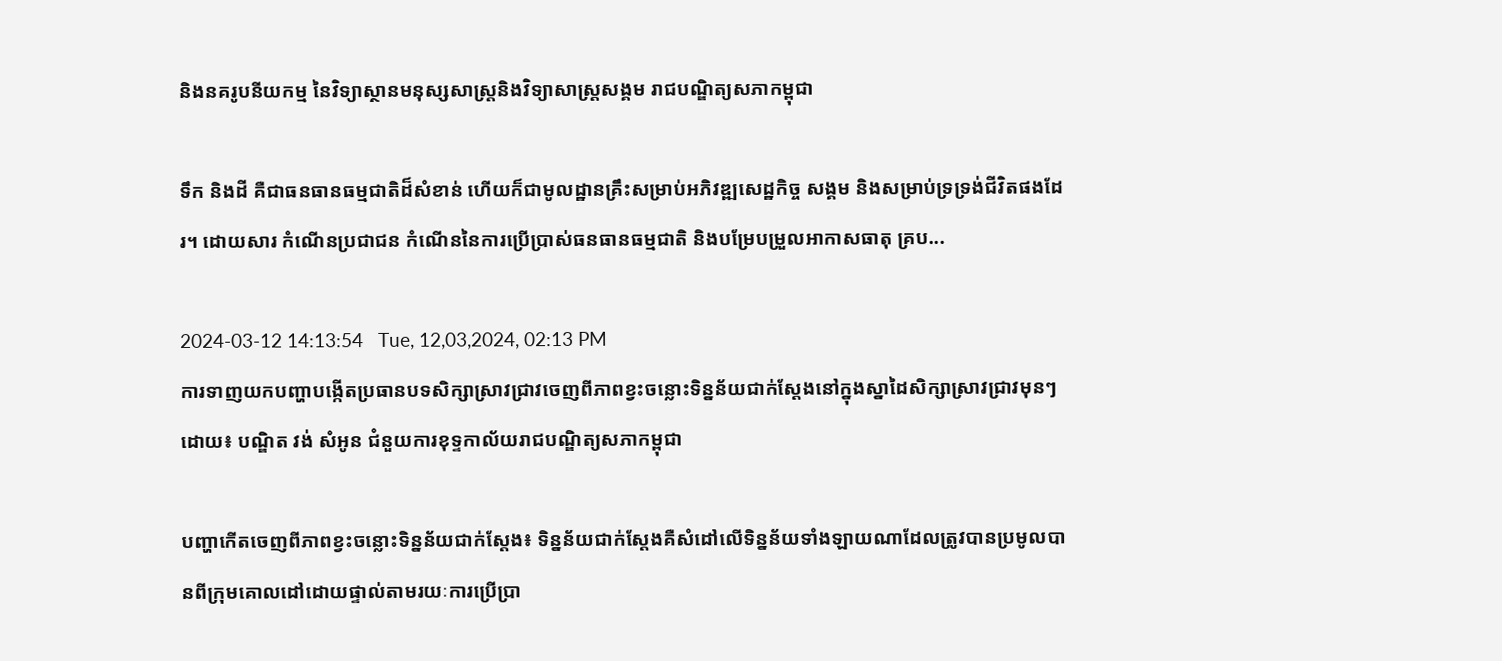និងនគរូបនីយកម្ម នៃវិទ្យាស្ថានមនុស្សសាស្រ្តនិងវិទ្យាសាស្រ្តសង្គម រាជបណ្ឌិត្យសភាកម្ពុជា

ទឹក និងដី គឺជាធនធានធម្មជាតិដ៏សំខាន់ ហើយក៏ជាមូលដ្ឋានគ្រឹះសម្រាប់អភិវឌ្ឍសេដ្ឋកិច្ច សង្គម និងសម្រាប់ទ្រទ្រង់ជីវិតផងដែរ។ ដោយសារ កំណើនប្រជាជន កំណើននៃការប្រើប្រាស់ធនធានធម្មជាតិ និងបម្រែបម្រួលអាកាសធាតុ គ្រប...

2024-03-12 14:13:54   Tue, 12,03,2024, 02:13 PM
ការទាញយកបញ្ហាបង្កើតប្រធានបទសិក្សាស្រាវជ្រាវចេញពីភាពខ្វះចន្លោះទិន្នន័យជាក់ស្តែងនៅក្នុងស្នាដៃសិក្សាស្រាវជ្រាវមុនៗ ដោយ៖ បណ្ឌិត វង់ សំអូន ជំនួយការខុទ្ទកាល័យរាជបណ្ឌិត្យសភាកម្ពុជា

បញ្ហាកើតចេញពីភាពខ្វះចន្លោះទិន្នន័យជាក់ស្តែង៖ ទិន្នន័យជាក់ស្តែងគឺសំដៅលើទិន្នន័យទាំងឡាយណាដែលត្រូវបានប្រមូលបានពីក្រុមគោលដៅដោយផ្ទាល់តាមរយៈការប្រើប្រា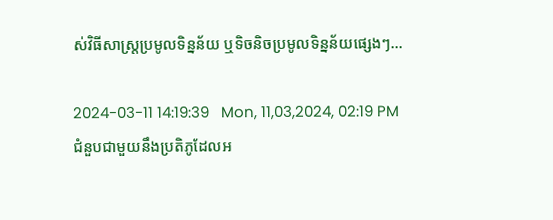ស់វិធីសាស្ត្រប្រមូលទិន្នន័យ ឬទិចនិចប្រមូលទិន្នន័យផ្សេងៗ...

2024-03-11 14:19:39   Mon, 11,03,2024, 02:19 PM
ជំនួបជាមួយនឹងប្រតិភូដែលអ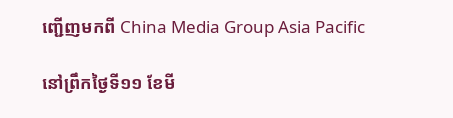ញ្ជើញមកពី China Media Group Asia Pacific

នៅព្រឹកថ្ងៃទី១១ ខែមី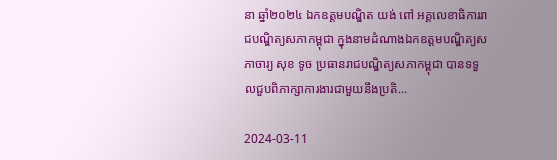នា ឆ្នាំ២០២៤ ឯកឧត្តមបណ្ឌិត យង់ ពៅ អគ្គលេខាធិការរាជបណ្ឌិត្យសភាកម្ពុជា ក្នុងនាមដំណាងឯកឧត្តមបណ្ឌិត្យសភាចារ្យ សុខ ទូច ប្រធានរាជបណ្ឌិត្យសភាកម្ពុជា បានទទួលជួបពិភាក្សាការងារជាមួយនឹងប្រតិ...

2024-03-11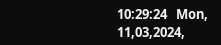10:29:24   Mon, 11,03,2024,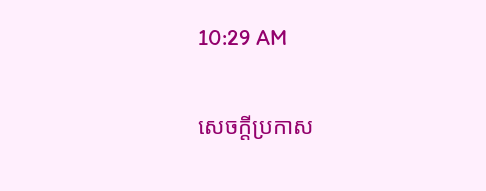10:29 AM

សេចក្តីប្រកាស